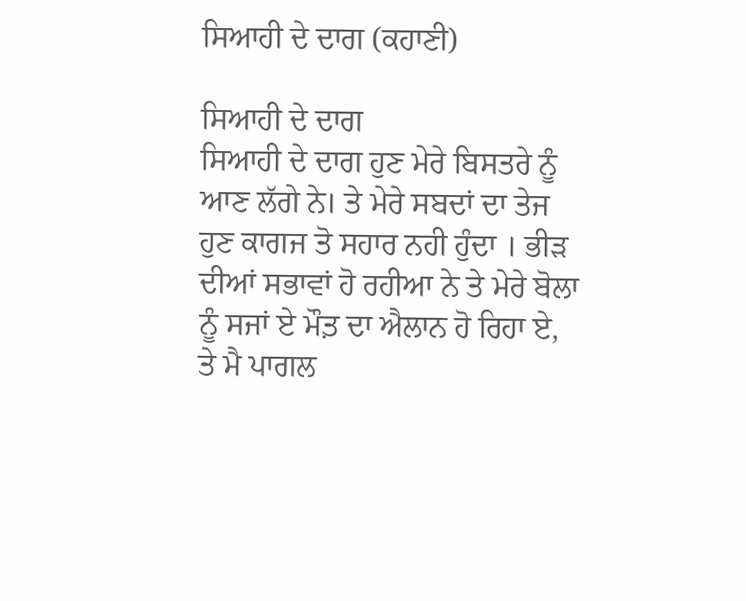ਸਿਆਹੀ ਦੇ ਦਾਗ (ਕਹਾਣੀ)

ਸਿਆਹੀ ਦੇ ਦਾਗ
ਸਿਆਹੀ ਦੇ ਦਾਗ ਹੁਣ ਮੇਰੇ ਬਿਸਤਰੇ ਨੂੰ ਆਣ ਲੱਗੇ ਨੇ। ਤੇ ਮੇਰੇ ਸਬਦਾਂ ਦਾ ਤੇਜ ਹੁਣ ਕਾਗਜ ਤੋ ਸਹਾਰ ਨਹੀ ਹੁੰਦਾ । ਭੀੜ ਦੀਆਂ ਸਭਾਵਾਂ ਹੋ ਰਹੀਆ ਨੇ ਤੇ ਮੇਰੇ ਬੋਲਾ ਨੂੰ ਸਜਾਂ ਏ ਮੌਤ਼ ਦਾ ਐਲਾਨ ਹੋ ਰਿਹਾ ਏ, ਤੇ ਮੈ ਪਾਗਲ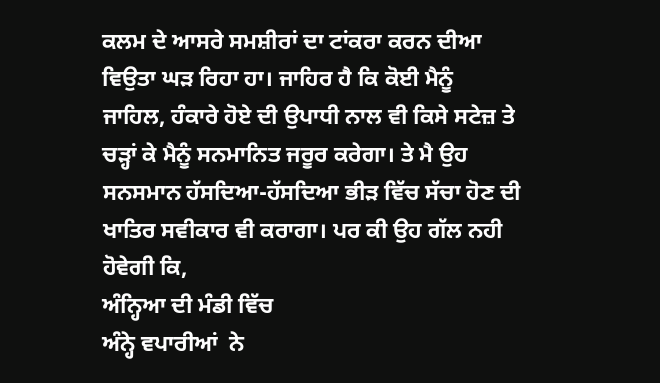ਕਲਮ ਦੇ ਆਸਰੇ ਸਮਸ਼ੀਰਾਂ ਦਾ ਟਾਂਕਰਾ ਕਰਨ ਦੀਆ ਵਿਉਤਾ ਘੜ ਰਿਹਾ ਹਾ। ਜਾਹਿਰ ਹੈ ਕਿ ਕੋਈ ਮੈਨੂੰ ਜਾਹਿਲ, ਹੰਕਾਰੇ ਹੋਏ ਦੀ ਉਪਾਧੀ ਨਾਲ ਵੀ ਕਿਸੇ ਸਟੇਜ਼ ਤੇ ਚੜ੍ਹਾਂ ਕੇ ਮੈਨੂੰ ਸਨਮਾਨਿਤ ਜਰੂਰ ਕਰੇਗਾ। ਤੇ ਮੈ ਉਹ ਸਨਸਮਾਨ ਹੱਸਦਿਆ-ਹੱਸਦਿਆ ਭੀੜ ਵਿੱਚ ਸੱਚਾ ਹੋਣ ਦੀ ਖਾਤਿਰ ਸਵੀਕਾਰ ਵੀ ਕਰਾਗਾ। ਪਰ ਕੀ ਉਹ ਗੱਲ ਨਹੀ ਹੋਵੇਗੀ ਕਿ,
ਅੰਨ੍ਹਿਆ ਦੀ ਮੰਡੀ ਵਿੱਚ
ਅੰਨ੍ਹੇ ਵਪਾਰੀਆਂ  ਨੇ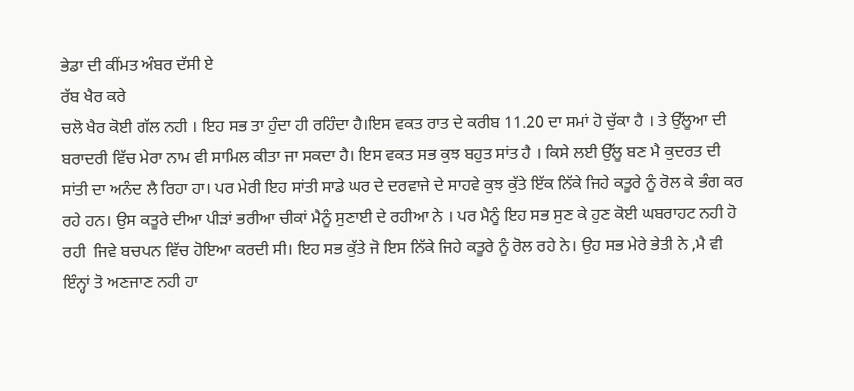ਭੇਡਾ ਦੀ ਕੀਂਮਤ ਅੰਬਰ ਦੱਸੀ ਏ
ਰੱਬ ਖੈਰ ਕਰੇ
ਚਲੋ ਖੈਰ ਕੋਈ ਗੱਲ ਨਹੀ । ਇਹ ਸਭ ਤਾ ਹੁੰਦਾ ਹੀ ਰਹਿੰਦਾ ਹੈ।ਇਸ ਵਕਤ ਰਾਤ ਦੇ ਕਰੀਬ 11.20 ਦਾ ਸਮਾਂ ਹੋ ਚੁੱਕਾ ਹੈ । ਤੇ ਉੱਲੂਆ ਦੀ ਬਰਾਦਰੀ ਵਿੱਚ ਮੇਰਾ ਨਾਮ ਵੀ ਸਾਮਿਲ ਕੀਤਾ ਜਾ ਸਕਦਾ ਹੈ। ਇਸ ਵਕਤ ਸਭ ਕੁਝ ਬਹੁਤ ਸਾਂਤ ਹੈ । ਕਿਸੇ ਲਈ ਉੱਲੂ ਬਣ ਮੈ ਕੁਦਰਤ ਦੀ ਸਾਂਤੀ ਦਾ ਅਨੰਦ ਲੈ ਰਿਹਾ ਹਾ। ਪਰ ਮੇਰੀ ਇਹ ਸਾਂਤੀ ਸਾਡੇ ਘਰ ਦੇ ਦਰਵਾਜੇ ਦੇ ਸਾਹਵੇ ਕੁਝ ਕੁੱਤੇ ਇੱਕ ਨਿੱਕੇ ਜਿਹੇ ਕਤੂਰੇ ਨੂੰ ਰੋਲ ਕੇ ਭੰਗ ਕਰ ਰਹੇ ਹਨ। ਉਸ ਕਤੂਰੇ ਦੀਆ ਪੀੜਾਂ ਭਰੀਆ ਚੀਕਾਂ ਮੈਨੂੰ ਸੁਣਾਈ ਦੇ ਰਹੀਆ ਨੇ । ਪਰ ਮੈਨੂੰ ਇਹ ਸਭ ਸੁਣ ਕੇ ਹੁਣ ਕੋਈ ਘਬਰਾਹਟ ਨਹੀ ਹੋ ਰਹੀ  ਜਿਵੇ ਬਚਪਨ ਵਿੱਚ ਹੋਇਆ ਕਰਦੀ ਸੀ। ਇਹ ਸਭ ਕੁੱਤੇ ਜੋ ਇਸ ਨਿੱਕੇ ਜਿਹੇ ਕਤੂਰੇ ਨੂੰ ਰੋਲ ਰਹੇ ਨੇ। ਉਹ ਸਭ ਮੇਰੇ ਭੇਤੀ ਨੇ ,ਮੈ ਵੀ ਇੰਨ੍ਹਾਂ ਤੋ ਅਣਜਾਣ ਨਹੀ ਹਾ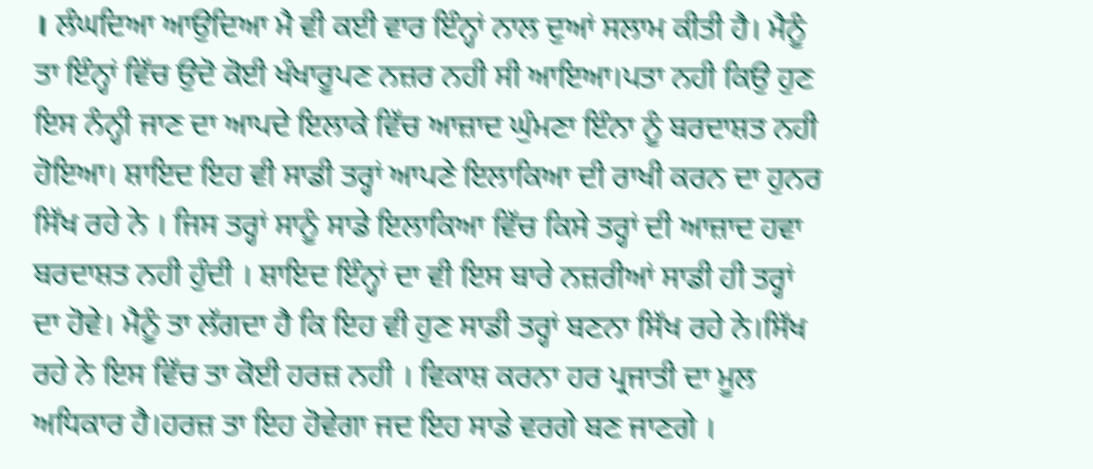। ਲੰਘਦਿਆ ਆਉਦਿਆ ਮੈ ਵੀ ਕਈ ਵਾਰ ਇੰਨ੍ਹਾਂ ਨਾਲ ਦੁਆਂ ਸਲਾਮ ਕੀਤੀ ਹੈ। ਮੈਨੂੰ ਤਾ ਇੰਨ੍ਹਾਂ ਵਿੱਚ ਉਦੋ ਕੋਈ ਖੰਖਾਰੂਪਣ ਨਜ਼ਰ ਨਹੀ ਸੀ ਆਇਆ।ਪਤਾ ਨਹੀ ਕਿਉ ਹੁਣ ਇਸ ਨੰਨ੍ਹੀ ਜਾਣ ਦਾ ਆਪਦੇ ਇਲਾਕੇ ਵਿੱਚ ਆਜ਼ਾਦ ਘੁੰਮਣਾ ਇੰਨਾ ਨੂੰ ਬਰਦਾਸ਼ਤ ਨਹੀ ਹੋਇਆ। ਸ਼ਾਇਦ ਇਹ ਵੀ ਸਾਡੀ ਤਰ੍ਹਾਂ ਆਪਣੇ ਇਲਾਕਿਆ ਦੀ ਰਾਖੀ ਕਰਨ ਦਾ ਹੁਨਰ ਸਿੱਖ ਰਹੇ ਨੇ । ਜਿਸ ਤਰ੍ਹਾਂ ਸਾਨੂੰ ਸਾਡੇ ਇਲਾਕਿਆ ਵਿੱਚ ਕਿਸੇ ਤਰ੍ਹਾਂ ਦੀ ਆਜ਼ਾਦ ਹਵਾ ਬਰਦਾਸ਼ਤ ਨਹੀ ਹੁੰਦੀ । ਸ਼ਾਇਦ ਇੰਨ੍ਹਾਂ ਦਾ ਵੀ ਇਸ ਬਾਰੇ ਨਜ਼ਰੀਆਂ ਸਾਡੀ ਹੀ ਤਰ੍ਹਾਂ ਦਾ ਹੋਵੇ। ਮੈਨੂੰ ਤਾ ਲੱਗਦਾ ਹੈ ਕਿ ਇਹ ਵੀ ਹੁਣ ਸਾਡੀ ਤਰ੍ਹਾਂ ਬਣਨਾ ਸਿੱਖ ਰਹੇ ਨੇ।ਸਿੱਖ ਰਹੇ ਨੇ ਇਸ ਵਿੱਚ ਤਾ ਕੋਈ ਹਰਜ਼ ਨਹੀ । ਵਿਕਾਸ਼ ਕਰਨਾ ਹਰ ਪ੍ਰਜਾਤੀ ਦਾ ਮੂਲ ਅਧਿਕਾਰ ਹੈ।ਹਰਜ਼ ਤਾ ਇਹ ਹੋਵੇਗਾ ਜਦ ਇਹ ਸਾਡੇ ਵਰਗੇ ਬਣ ਜਾਣਗੇ ।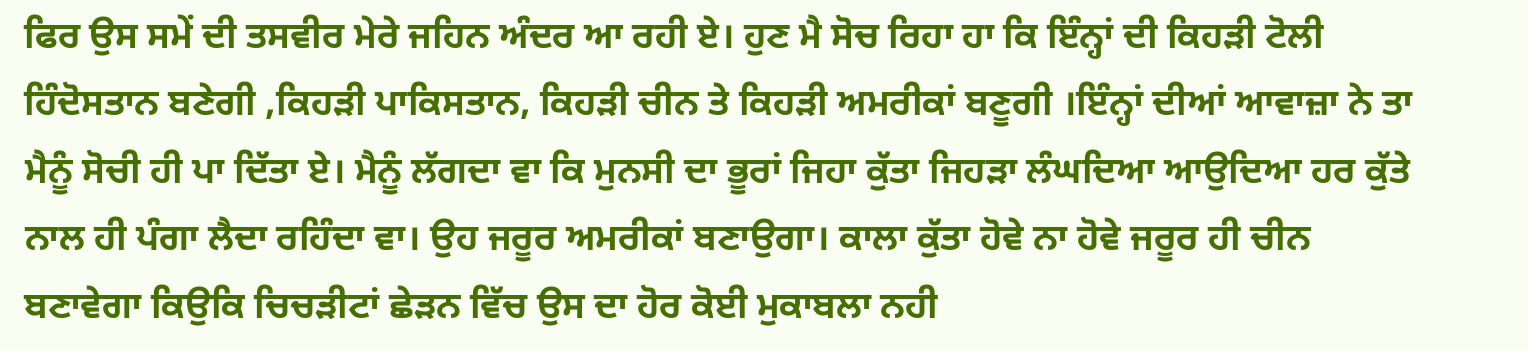ਫਿਰ ਉਸ ਸਮੇਂ ਦੀ ਤਸਵੀਰ ਮੇਰੇ ਜਹਿਨ ਅੰਦਰ ਆ ਰਹੀ ਏ। ਹੁਣ ਮੈ ਸੋਚ ਰਿਹਾ ਹਾ ਕਿ ਇੰਨ੍ਹਾਂ ਦੀ ਕਿਹੜੀ ਟੋਲੀ ਹਿੰਦੋਸਤਾਨ ਬਣੇਗੀ ,ਕਿਹੜੀ ਪਾਕਿਸਤਾਨ, ਕਿਹੜੀ ਚੀਨ ਤੇ ਕਿਹੜੀ ਅਮਰੀਕਾਂ ਬਣੂਗੀ ।ਇੰਨ੍ਹਾਂ ਦੀਆਂ ਆਵਾਜ਼ਾ ਨੇ ਤਾ ਮੈਨੂੰ ਸੋਚੀ ਹੀ ਪਾ ਦਿੱਤਾ ਏ। ਮੈਨੂੰ ਲੱਗਦਾ ਵਾ ਕਿ ਮੁਨਸੀ ਦਾ ਭੂਰਾਂ ਜਿਹਾ ਕੁੱਤਾ ਜਿਹੜਾ ਲੰਘਦਿਆ ਆਉਦਿਆ ਹਰ ਕੁੱਤੇ ਨਾਲ ਹੀ ਪੰਗਾ ਲੈਦਾ ਰਹਿੰਦਾ ਵਾ। ਉਹ ਜਰੂਰ ਅਮਰੀਕਾਂ ਬਣਾਉਗਾ। ਕਾਲਾ ਕੁੱਤਾ ਹੋਵੇ ਨਾ ਹੋਵੇ ਜਰੂਰ ਹੀ ਚੀਨ ਬਣਾਵੇਗਾ ਕਿਉਕਿ ਚਿਚੜੀਟਾਂ ਛੇੜਨ ਵਿੱਚ ਉਸ ਦਾ ਹੋਰ ਕੋਈ ਮੁਕਾਬਲਾ ਨਹੀ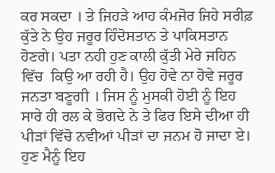ਕਰ ਸਕਦਾ । ਤੇ ਜਿਹੜੇ ਆਹ ਕੰਮਜੋਰ ਜਿਹੇ ਸਰੀਫ਼ ਕੁੱਤੇ ਨੇ ਉਹ ਜਰੂਰ ਹਿੰਦੋਸਤਾਨ ਤੇ ਪਾਕਿਸਤਾਨ ਹੋਣਗੇ। ਪਤਾ ਨਹੀ ਹੁਣ ਕਾਲੀ ਕੁੱਤੀ ਮੇਰੇ ਜਹਿਨ ਵਿੱਚ  ਕਿਉ ਆ ਰਹੀ ਹੈ। ਉਹ ਹੋਵੇ ਨਾ ਹੋਵੇ ਜਰੂਰ ਜਨਤਾ ਬਣੂਗੀ । ਜਿਸ ਨੂੰ ਮੁਸਕੀ ਹੋਈ ਨੂੰ ਇਹ ਸਾਰੇ ਹੀ ਰਲ ਕੇ ਭੋਗਦੇ ਨੇ ਤੇ ਫਿਰ ਇਸੇ ਦੀਆ ਹੀ ਪੀੜਾਂ ਵਿੱਚੋ ਨਵੀਆਂ ਪੀੜਾਂ ਦਾ ਜਨਮ ਹੋ ਜਾਦਾ ਏ। ਹੁਣ ਮੈਨੂੰ ਇਹ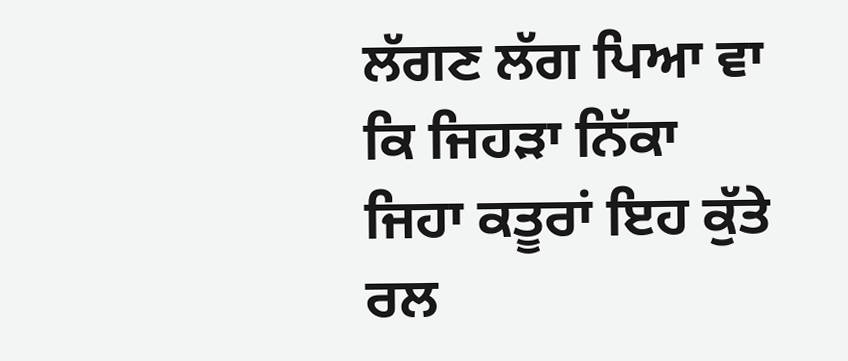ਲੱਗਣ ਲੱਗ ਪਿਆ ਵਾ ਕਿ ਜਿਹੜਾ ਨਿੱਕਾ ਜਿਹਾ ਕਤੂਰਾਂ ਇਹ ਕੁੱਤੇ ਰਲ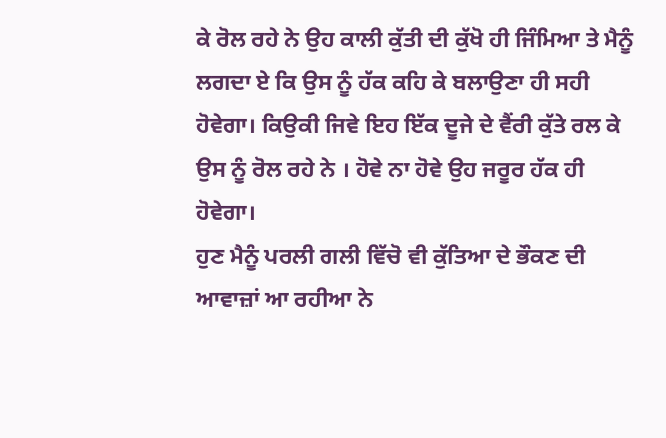ਕੇ ਰੋਲ ਰਹੇ ਨੇ ਉਹ ਕਾਲੀ ਕੁੱਤੀ ਦੀ ਕੁੱਖੋ ਹੀ ਜਿੰਮਿਆ ਤੇ ਮੈਨੂੰ ਲਗਦਾ ਏ ਕਿ ਉਸ ਨੂੰ ਹੱਕ ਕਹਿ ਕੇ ਬਲਾਉਣਾ ਹੀ ਸਹੀ ਹੋਵੇਗਾ। ਕਿਉਕੀ ਜਿਵੇ ਇਹ ਇੱਕ ਦੂਜੇ ਦੇ ਵੈਂਰੀ ਕੁੱਤੇ ਰਲ ਕੇ ਉਸ ਨੂੰ ਰੋਲ ਰਹੇ ਨੇ । ਹੋਵੇ ਨਾ ਹੋਵੇ ਉਹ ਜਰੂਰ ਹੱਕ ਹੀ ਹੋਵੇਗਾ।
ਹੁਣ ਮੈਨੂੰ ਪਰਲੀ ਗਲੀ ਵਿੱਚੋ ਵੀ ਕੁੱਤਿਆ ਦੇ ਭੌਕਣ ਦੀ ਆਵਾਜ਼ਾਂ ਆ ਰਹੀਆ ਨੇ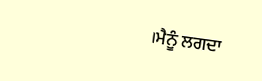।ਮੈਨੂੰ ਲਗਦਾ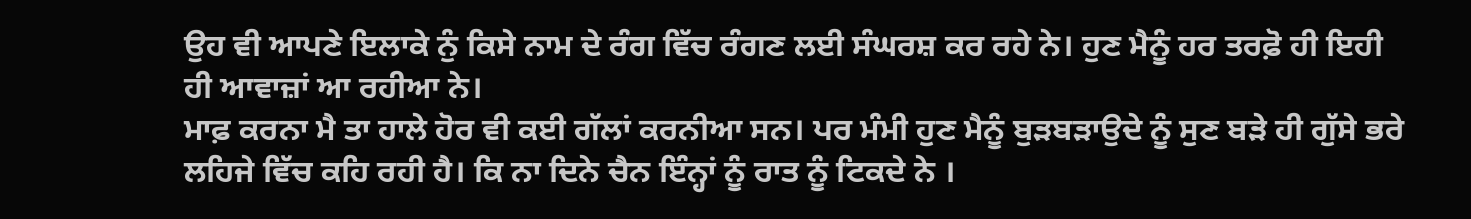ਉਹ ਵੀ ਆਪਣੇ ਇਲਾਕੇ ਨੁੰ ਕਿਸੇ ਨਾਮ ਦੇ ਰੰਗ ਵਿੱਚ ਰੰਗਣ ਲਈ ਸੰਘਰਸ਼ ਕਰ ਰਹੇ ਨੇ। ਹੁਣ ਮੈਨੂੰ ਹਰ ਤਰਫ਼ੋ ਹੀ ਇਹੀ ਹੀ ਆਵਾਜ਼ਾਂ ਆ ਰਹੀਆ ਨੇ।
ਮਾਫ਼ ਕਰਨਾ ਮੈ ਤਾ ਹਾਲੇ ਹੋਰ ਵੀ ਕਈ ਗੱਲਾਂ ਕਰਨੀਆ ਸਨ। ਪਰ ਮੰਮੀ ਹੁਣ ਮੈਨੂੰ ਬੁੜਬੜਾਉਦੇ ਨੂੰ ਸੁਣ ਬੜੇ ਹੀ ਗੁੱਸੇ ਭਰੇ ਲਹਿਜੇ ਵਿੱਚ ਕਹਿ ਰਹੀ ਹੈ। ਕਿ ਨਾ ਦਿਨੇ ਚੈਨ ਇੰਨ੍ਹਾਂ ਨੂੰ ਰਾਤ ਨੂੰ ਟਿਕਦੇ ਨੇ ।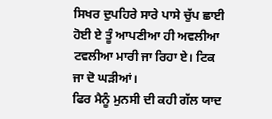ਸਿਖਰ ਦੁਪਹਿਰੇ ਸਾਰੇ ਪਾਸੇ ਚੁੱਪ ਛਾਈ ਹੋਈ ਏ ਤੂੰ ਆਪਣੀਆ ਹੀ ਅਵਲੀਆ ਟਵਲੀਆ ਮਾਰੀ ਜਾ ਰਿਹਾ ਏ। ਟਿਕ ਜਾ ਦੋ ਘੜੀਆਂ।
ਫਿਰ ਮੈਨੂੰ ਮੁਨਸੀ ਦੀ ਕਹੀ ਗੱਲ ਯਾਦ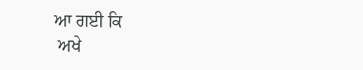ਆ ਗਈ ਕਿ
 ਅਖੇ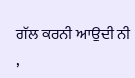ਗੱਲ ਕਰਨੀ ਆਉਦੀ ਨੀ ,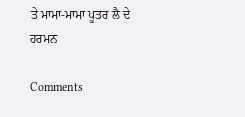ਤੇ ਮਾਮਾ-ਮਾਮਾ ਪੂਤਰ ਲੈ ਦੇ
ਹਰਮਨ

Comments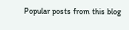Popular posts from this blog